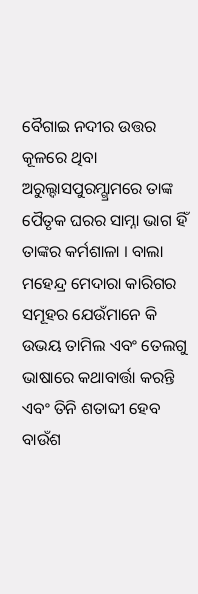ବୈଗାଇ ନଦୀର ଉତ୍ତର କୂଳରେ ଥିବା ଅରୁଲ୍ଦାସପୁରମ୍ଗ୍ରାମରେ ତାଙ୍କ ପୈତୃକ ଘରର ସାମ୍ନା ଭାଗ ହିଁ ତାଙ୍କର କର୍ମଶାଳା । ବାଲା ମହେନ୍ଦ୍ର ମେଦାରା କାରିଗର ସମୂହର ଯେଉଁମାନେ କି ଉଭୟ ତାମିଲ ଏବଂ ତେଲଗୁ ଭାଷାରେ କଥାବାର୍ତ୍ତା କରନ୍ତି ଏବଂ ତିନି ଶତାବ୍ଦୀ ହେବ ବାଉଁଶ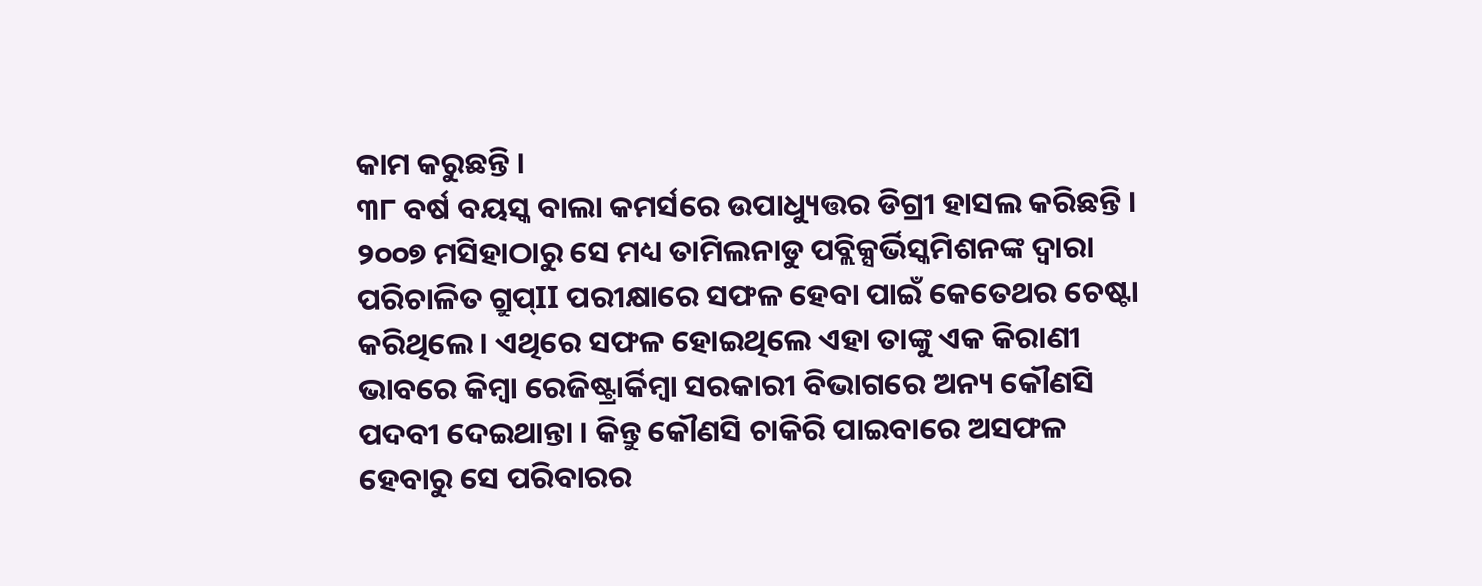କାମ କରୁଛନ୍ତି ।
୩୮ ବର୍ଷ ବୟସ୍କ ବାଲା କମର୍ସରେ ଉପାଧ୍ୟୁତ୍ତର ଡିଗ୍ରୀ ହାସଲ କରିଛନ୍ତି । ୨୦୦୭ ମସିହାଠାରୁ ସେ ମଧ୍ୟ ତାମିଲନାଡୁ ପବ୍ଲିକ୍ସର୍ଭିସ୍କମିଶନଙ୍କ ଦ୍ୱାରା ପରିଚାଳିତ ଗ୍ରୁପ୍II ପରୀକ୍ଷାରେ ସଫଳ ହେବା ପାଇଁ କେତେଥର ଚେଷ୍ଟା କରିଥିଲେ । ଏଥିରେ ସଫଳ ହୋଇଥିଲେ ଏହା ତାଙ୍କୁ ଏକ କିରାଣୀ ଭାବରେ କିମ୍ବା ରେଜିଷ୍ଟ୍ରାର୍କିମ୍ବା ସରକାରୀ ବିଭାଗରେ ଅନ୍ୟ କୌଣସି ପଦବୀ ଦେଇଥାନ୍ତା । କିନ୍ତୁ କୌଣସି ଚାକିରି ପାଇବାରେ ଅସଫଳ ହେବାରୁ ସେ ପରିବାରର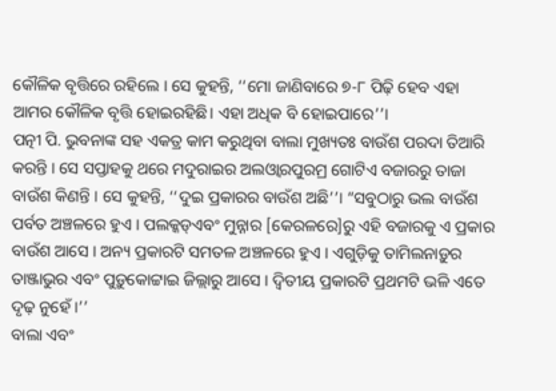କୌଳିକ ବୃତ୍ତିରେ ରହିଲେ । ସେ କୁହନ୍ତି, ‘‘ମୋ ଜାଣିବାରେ ୭-୮ ପିଢ଼ି ହେବ ଏହା ଆମର କୌଳିକ ବୃତ୍ତି ହୋଇରହିଛି। ଏହା ଅଧିକ ବି ହୋଇପାରେ’’।
ପତ୍ନୀ ପି. ଭୁବନାଙ୍କ ସହ ଏକତ୍ର କାମ କରୁଥିବା ବାଲା ମୁଖ୍ୟତଃ ବାଉଁଶ ପରଦା ତିଆରି କରନ୍ତି । ସେ ସପ୍ତାହକୁ ଥରେ ମଦୁରାଇର ଅଲଓ୍ୱାରପୁରମ୍ର ଗୋଟିଏ ବଜାରରୁ ତାଜା ବାଉଁଶ କିଣନ୍ତି । ସେ କୁହନ୍ତି, ‘‘ଦୁଇ ପ୍ରକାରର ବାଉଁଶ ଅଛି’’। “ସବୁଠାରୁ ଭଲ ବାଉଁଶ ପର୍ବତ ଅଞ୍ଚଳରେ ହୁଏ । ପଲକ୍କଡ୍ଏବଂ ମୁନ୍ନାର [କେରଳରେ]ରୁ ଏହି ବଜାରକୁ ଏ ପ୍ରକାର ବାଉଁଶ ଆସେ । ଅନ୍ୟ ପ୍ରକାରଟି ସମତଳ ଅଞ୍ଚଳରେ ହୁଏ । ଏଗୁଡ଼ିକୁ ତାମିଲନାଡ଼ୁର ତାଞ୍ଜାଭୁର ଏବଂ ପୁଡ଼ୁକୋଟ୍ଟାଇ ଜିଲ୍ଲାରୁ ଆସେ । ଦ୍ୱିତୀୟ ପ୍ରକାରଟି ପ୍ରଥମଟି ଭଳି ଏତେ ଦୃଢ଼ ନୁହେଁ ।’’
ବାଲା ଏବଂ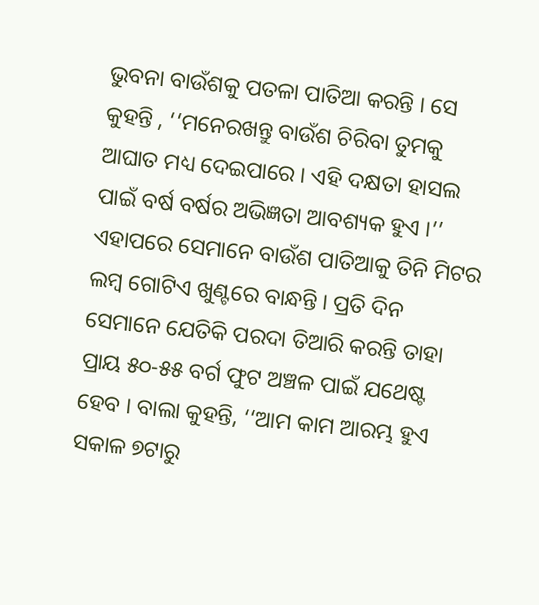ଭୁବନା ବାଉଁଶକୁ ପତଳା ପାତିଆ କରନ୍ତି । ସେ କୁହନ୍ତି , ‘‘ମନେରଖନ୍ତୁ ବାଉଁଶ ଚିରିବା ତୁମକୁ ଆଘାତ ମଧ୍ୟ ଦେଇପାରେ । ଏହି ଦକ୍ଷତା ହାସଲ ପାଇଁ ବର୍ଷ ବର୍ଷର ଅଭିଜ୍ଞତା ଆବଶ୍ୟକ ହୁଏ ।’’ ଏହାପରେ ସେମାନେ ବାଉଁଶ ପାତିଆକୁ ତିନି ମିଟର ଲମ୍ବ ଗୋଟିଏ ଖୁଣ୍ଟରେ ବାନ୍ଧନ୍ତି । ପ୍ରତି ଦିନ ସେମାନେ ଯେତିକି ପରଦା ତିଆରି କରନ୍ତି ତାହା ପ୍ରାୟ ୫୦-୫୫ ବର୍ଗ ଫୁଟ ଅଞ୍ଚଳ ପାଇଁ ଯଥେଷ୍ଟ ହେବ । ବାଲା କୁହନ୍ତି, ‘‘ଆମ କାମ ଆରମ୍ଭ ହୁଏ ସକାଳ ୭ଟାରୁ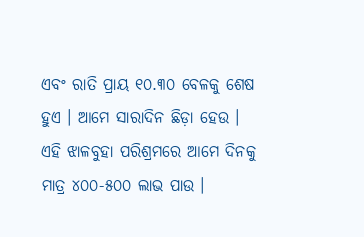ଏବଂ ରାତି ପ୍ରାୟ ୧୦.୩୦ ବେଳକୁ ଶେଷ ହୁଏ । ଆମେ ସାରାଦିନ ଛିଡ଼ା ହେଉ । ଏହି ଝାଳବୁହା ପରିଶ୍ରମରେ ଆମେ ଦିନକୁ ମାତ୍ର ୪୦୦-୫୦୦ ଲାଭ ପାଉ ।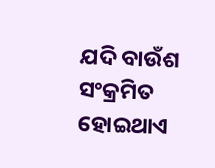ଯଦି ବାଉଁଶ ସଂକ୍ରମିତ ହୋଇଥାଏ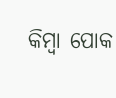କିମ୍ବା ପୋକ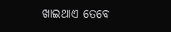ଖାଇଥାଏ ତେବେ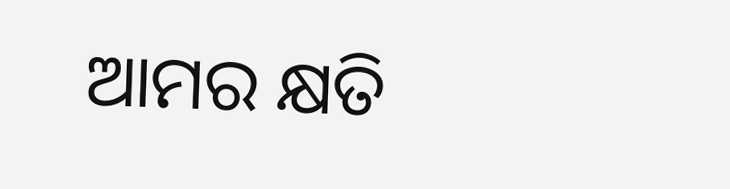ଆମର କ୍ଷତି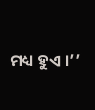ମଧ୍ୟ ହୁଏ ।’’